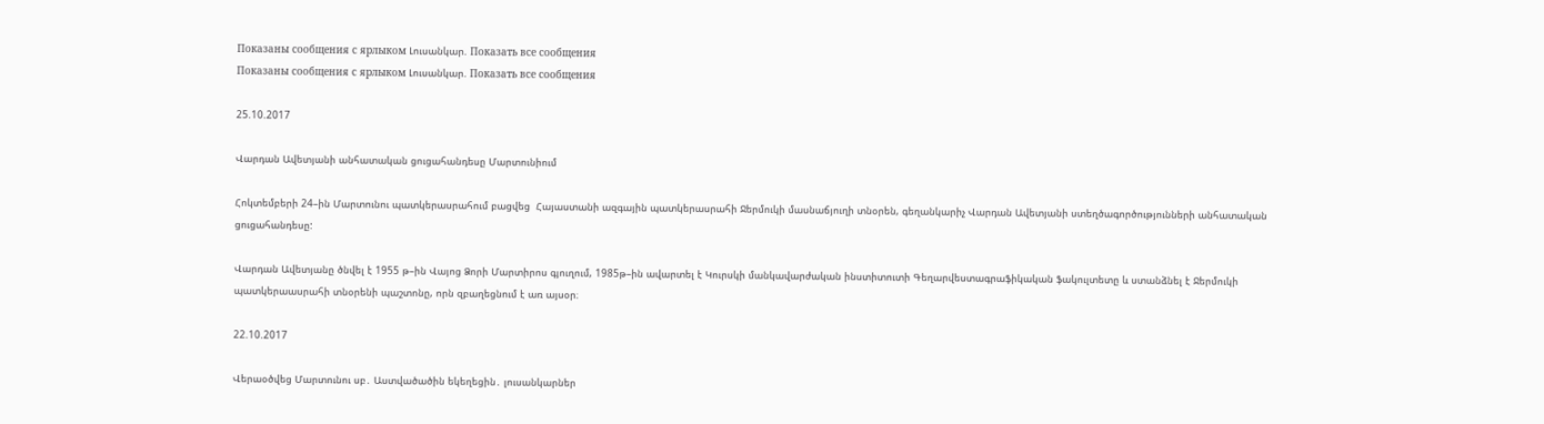Показаны сообщения с ярлыком Լուսանկար. Показать все сообщения
Показаны сообщения с ярлыком Լուսանկար. Показать все сообщения

25.10.2017

Վարդան Ավետյանի անհատական ցուցահանդեսը Մարտունիում

Հոկտեմբերի 24–ին Մարտունու պատկերասրահում բացվեց  Հայաստանի ազգային պատկերասրահի Ջերմուկի մասնաճյուղի տնօրեն, գեղանկարիչ Վարդան Ավետյանի ստեղծագործությունների անհատական ցուցահանդեսը:

Վարդան Ավետյանը ծնվել է 1955 թ–ին Վայոց Ձորի Մարտիրոս գյուղում, 1985թ–ին ավարտել է Կուրսկի մանկավարժական ինստիտուտի Գեղարվեստագրաֆիկական ֆակուլտետը և ստանձնել է Ջերմուկի պատկերաասրահի տնօրենի պաշտոնը, որն զբաղեցնում է առ այսօր։

22.10.2017

Վերաօծվեց Մարտունու սբ․ Աստվածածին եկեղեցին․ լուսանկարներ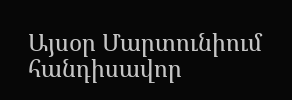Այսօր Մարտունիում հանդիսավոր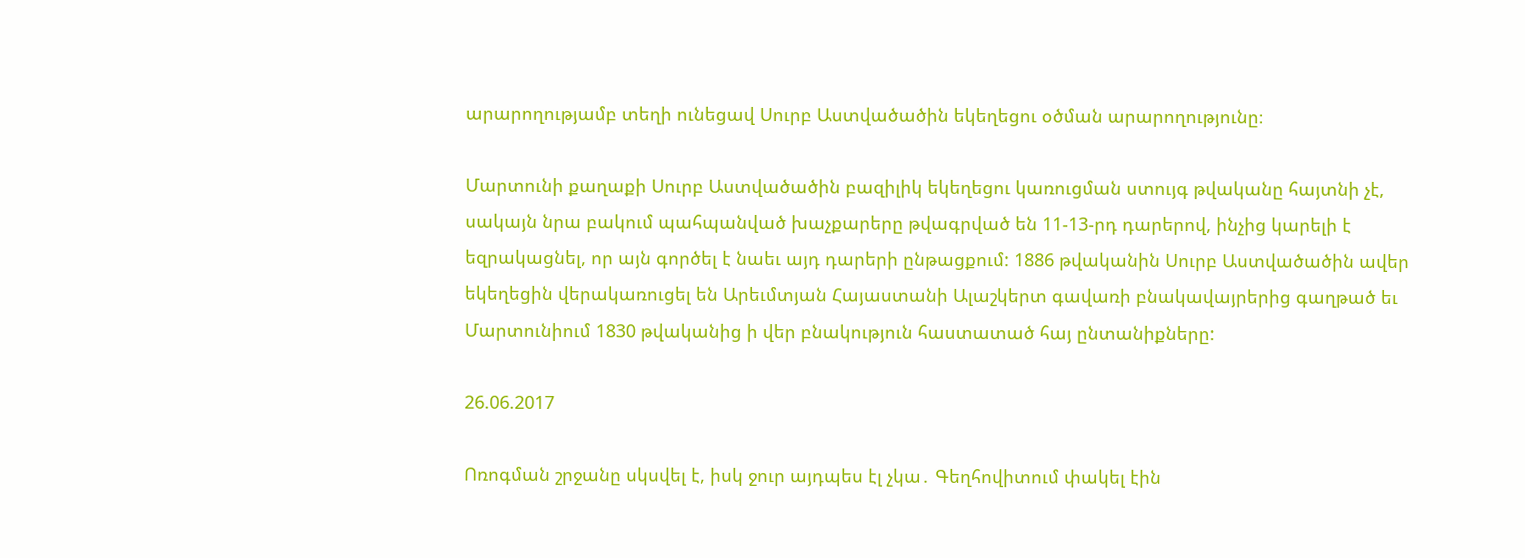արարողությամբ տեղի ունեցավ Սուրբ Աստվածածին եկեղեցու օծման արարողությունը։

Մարտունի քաղաքի Սուրբ Աստվածածին բազիլիկ եկեղեցու կառուցման ստույգ թվականը հայտնի չէ, սակայն նրա բակում պահպանված խաչքարերը թվագրված են 11-13-րդ դարերով, ինչից կարելի է եզրակացնել, որ այն գործել է նաեւ այդ դարերի ընթացքում: 1886 թվականին Սուրբ Աստվածածին ավեր եկեղեցին վերակառուցել են Արեւմտյան Հայաստանի Ալաշկերտ գավառի բնակավայրերից գաղթած եւ Մարտունիում 1830 թվականից ի վեր բնակություն հաստատած հայ ընտանիքները:

26.06.2017

Ոռոգման շրջանը սկսվել է, իսկ ջուր այդպես էլ չկա․ Գեղհովիտում փակել էին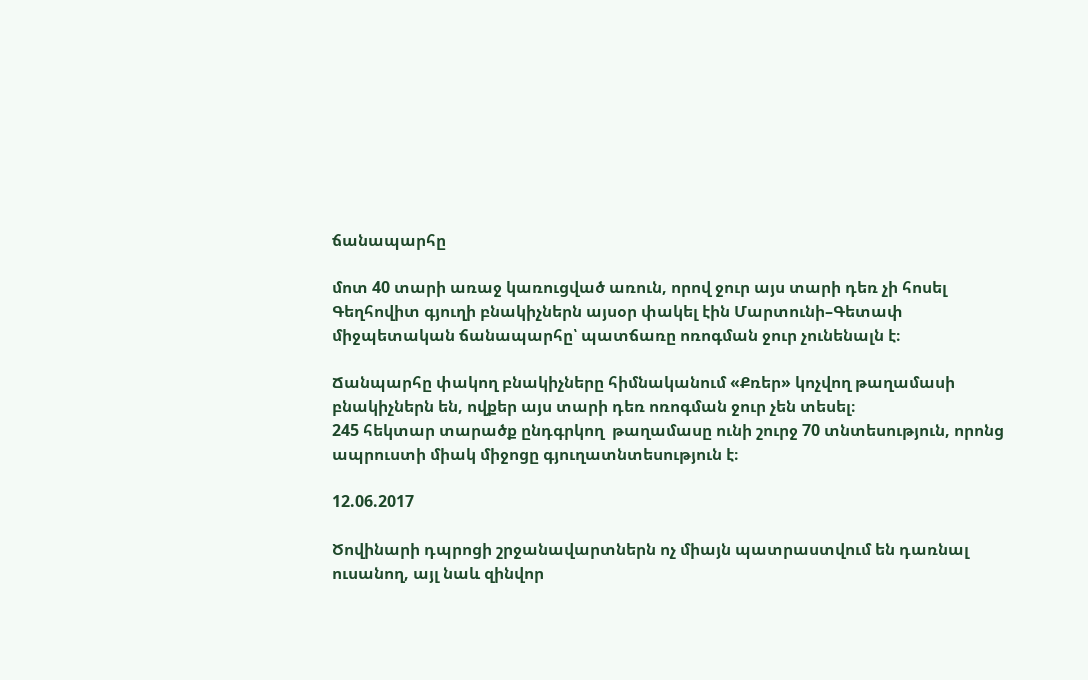ճանապարհը

մոտ 40 տարի առաջ կառուցված առուն, որով ջուր այս տարի դեռ չի հոսել
Գեղհովիտ գյուղի բնակիչներն այսօր փակել էին Մարտունի–Գետափ միջպետական ճանապարհը՝ պատճառը ոռոգման ջուր չունենալն է։

Ճանպարհը փակող բնակիչները հիմնականում «Քռեր» կոչվող թաղամասի բնակիչներն են, ովքեր այս տարի դեռ ոռոգման ջուր չեն տեսել։
245 հեկտար տարածք ընդգրկող  թաղամասը ունի շուրջ 70 տնտեսություն, որոնց ապրուստի միակ միջոցը գյուղատնտեսություն է։

12.06.2017

Ծովինարի դպրոցի շրջանավարտներն ոչ միայն պատրաստվում են դառնալ ուսանող, այլ նաև զինվոր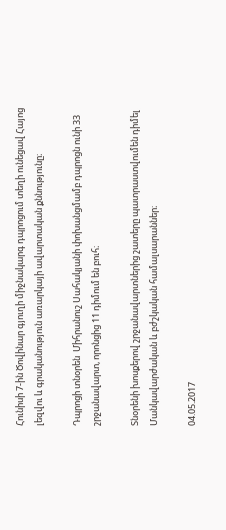Հունիսի 7-ին Ծովինար գյուղի միջնակարգ դպրոցում տեղի ունեցավ Հայոց լեզվու և գրականություն առարկայի ավարտական քննությունը։

Դպրոցի տնօրեն  Միհրանուշ Սահակյանի փոխանցմամբ դպրոցն ունի 33 շրջանավարտ, որոնցից 11 դիմում են բուհ։

Տնօրենի խոսքերով շրջանավարտներից շատերը պատրաստվումեն դիմել Մանկավարժական և բժշկական համալսարաններ։

04.05.2017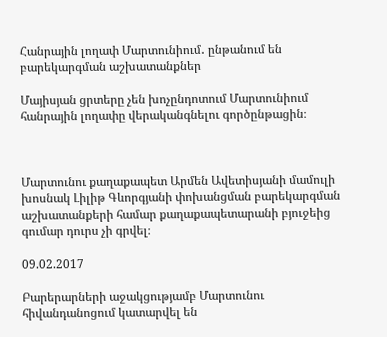Հանրային լողափ Մարտունիում․ ընթանում են բարեկարգման աշխատանքներ

Մայիսյան ցրտերը չեն խոչընդոտում Մարտունիում հանրային լողափը վերականգնելու գործընթացին։



Մարտունու քաղաքապետ Արմեն Ավետիսյանի մամուլի խոսնակ Լիլիթ Գևորգյանի փոխանցման բարեկարգման աշխատանքերի համար քաղաքապետարանի բյուջեից գումար դուրս չի գրվել։

09.02.2017

Բարերարների աջակցությամբ Մարտունու հիվանդանոցում կատարվել են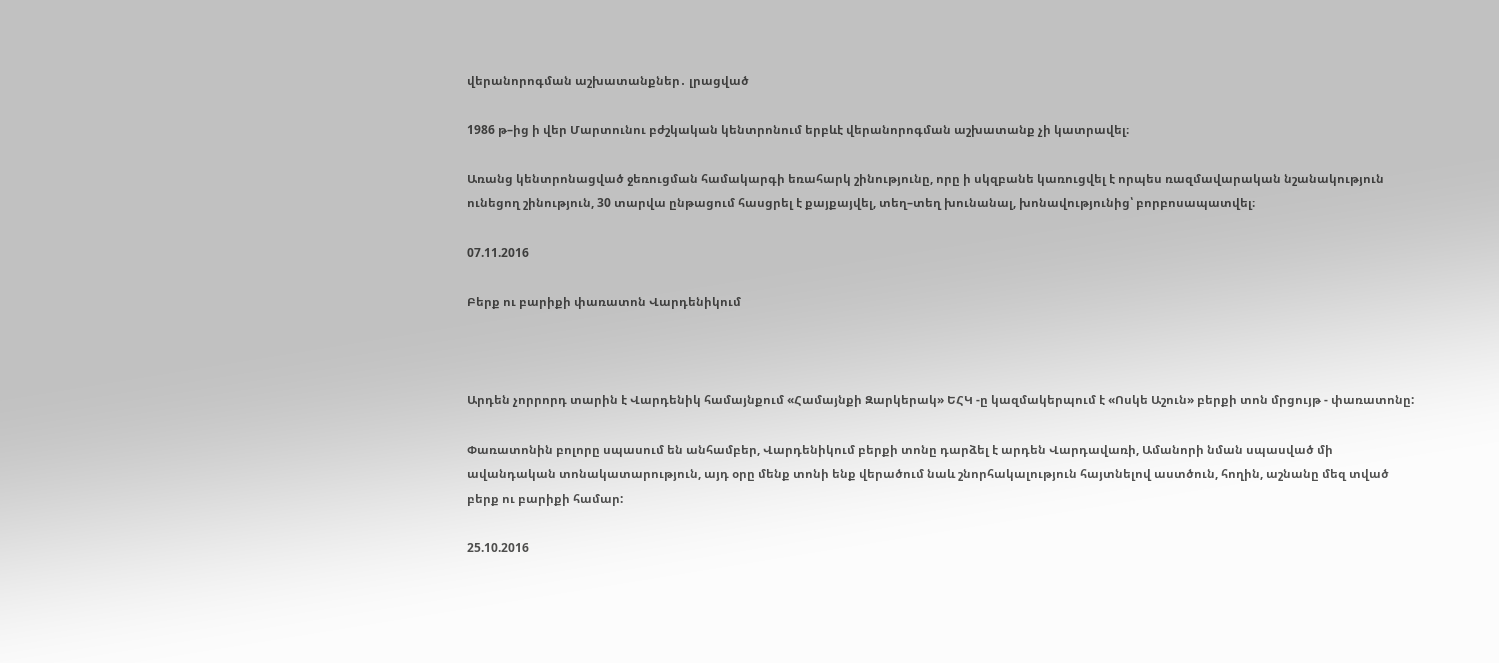վերանորոգման աշխատանքներ․ լրացված

1986 թ–ից ի վեր Մարտունու բժշկական կենտրոնում երբևէ վերանորոգման աշխատանք չի կատրավել։

Առանց կենտրոնացված ջեռուցման համակարգի եռահարկ շինությունը, որը ի սկզբանե կառուցվել է որպես ռազմավարական նշանակություն ունեցող շինություն, 30 տարվա ընթացում հասցրել է քայքայվել, տեղ–տեղ խունանալ, խոնավությունից՝ բորբոսապատվել։

07.11.2016

Բերք ու բարիքի փառատոն Վարդենիկում



Արդեն չորրորդ տարին է Վարդենիկ համայնքում «Համայնքի Զարկերակ» ԵՀԿ -ը կազմակերպում է «Ոսկե Աշուն» բերքի տոն մրցույթ - փառատոնը:

Փառատոնին բոլորը սպասում են անհամբեր, Վարդենիկում բերքի տոնը դարձել է արդեն Վարդավառի, Ամանորի նման սպասված մի ավանդական տոնակատարություն, այդ օրը մենք տոնի ենք վերածում նաև շնորհակալություն հայտնելով աստծուն, հողին, աշնանը մեզ տված բերք ու բարիքի համար:

25.10.2016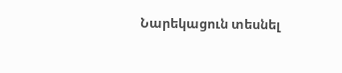Նարեկացուն տեսնել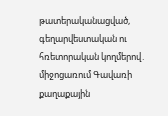թատերականացված, գեղարվեստական ու հռետորական կողմերով․ միջոցառում Գավառի քաղաքային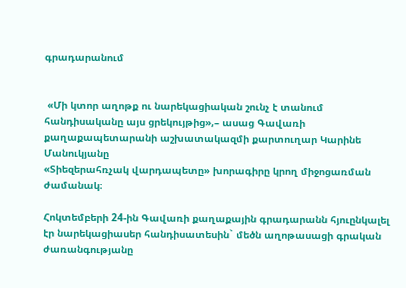գրադարանում


 «Մի կտոր աղոթք ու նարեկացիական շունչ է տանում հանդիսականը այս ցրեկույթից»,– ասաց Գավառի քաղաքապետարանի աշխատակազմի քարտուղար Կարինե Մանուկյանը
«Տիեզերահռչակ վարդապետը» խորագիրը կրող միջոցառման ժամանակ։

Հոկտեմբերի 24-ին Գավառի քաղաքային գրադարանն հյուընկալել էր նարեկացիասեր հանդիսատեսին` մեծն աղոթասացի գրական ժառանգությանը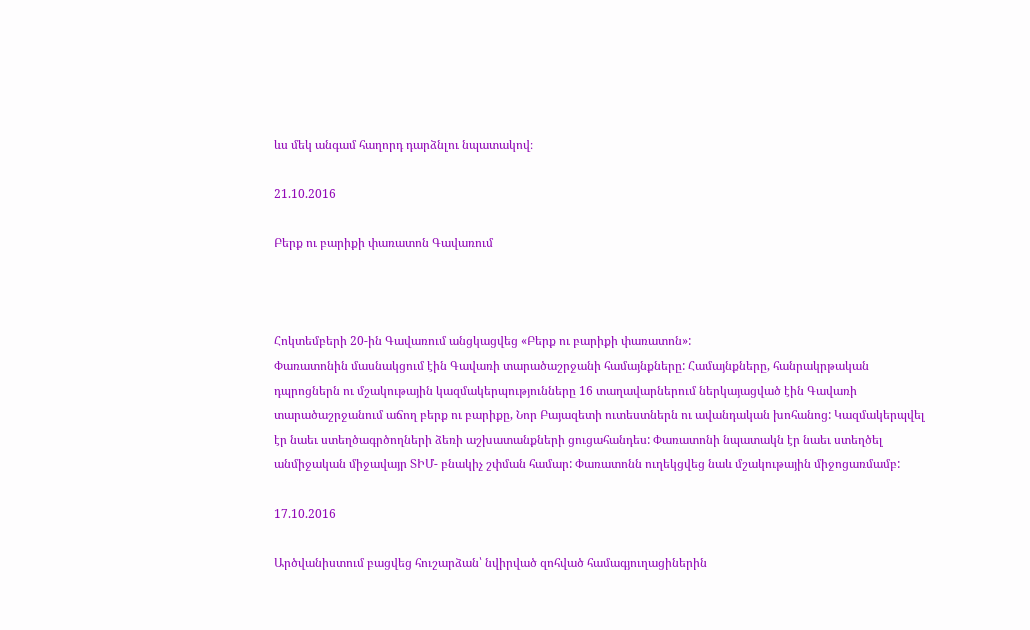ևս մեկ անգամ հաղորդ դարձնլու նպատակով։

21.10.2016

Բերք ու բարիքի փառատոն Գավառում



Հոկտեմբերի 20-ին Գավառում անցկացվեց «Բերք ու բարիքի փառատոն»:
Փառատոնին մասնակցում էին Գավառի տարածաշրջանի համայնքները: Համայնքները, հանրակրթական դպրոցներն ու մշակութային կազմակերպությունները 16 տաղավարներում ներկայացված էին Գավառի տարածաշրջանում աճող բերք ու բարիքը, Նոր Բայազետի ուտեստներն ու ավանդական խոհանոց: Կազմակերպվել էր նաեւ ստեղծագրծողների ձեռի աշխատանքների ցուցահանդես: Փառատոնի նպատակն էր նաեւ ստեղծել անմիջական միջավայր ՏԻՄ- բնակիչ շփման համար: Փառատոնն ուղեկցվեց նաև մշակութային միջոցառմամբ:

17.10.2016

Արծվանիստում բացվեց հուշարձան՝ նվիրված զոհված համագյուղացիներին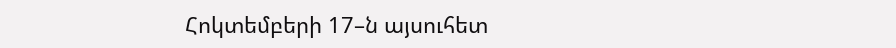Հոկտեմբերի 17–ն այսուհետ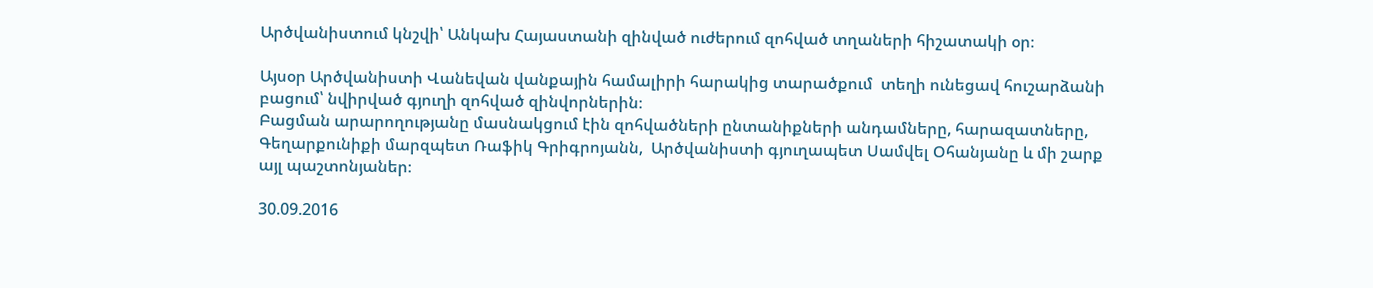Արծվանիստում կնշվի՝ Անկախ Հայաստանի զինված ուժերում զոհված տղաների հիշատակի օր։

Այսօր Արծվանիստի Վանեվան վանքային համալիրի հարակից տարածքում  տեղի ունեցավ հուշարձանի բացում՝ նվիրված գյուղի զոհված զինվորներին։
Բացման արարողությանը մասնակցում էին զոհվածների ընտանիքների անդամները, հարազատները, Գեղարքունիքի մարզպետ Ռաֆիկ Գրիգրոյանն,  Արծվանիստի գյուղապետ Սամվել Օհանյանը և մի շարք այլ պաշտոնյաներ։

30.09.2016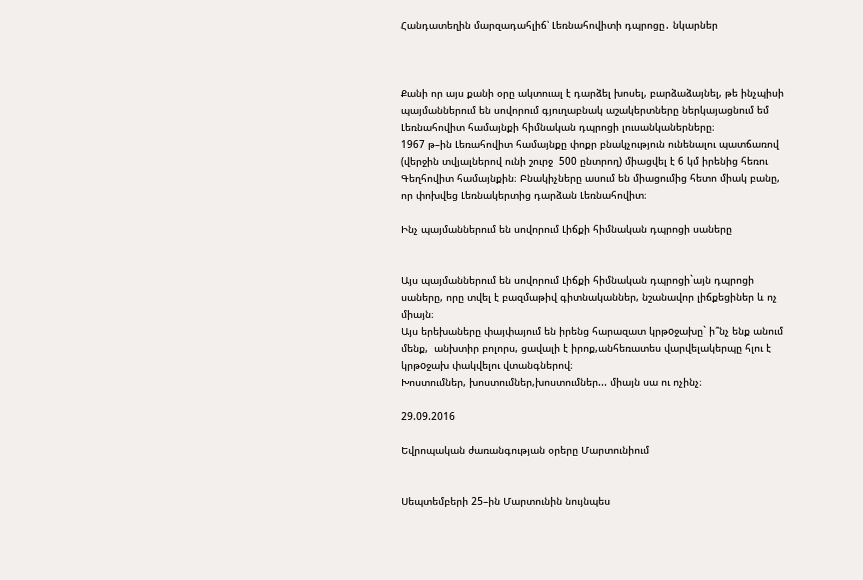Հանդատեղին մարզադահլիճ՝ Լեռնահովիտի դպրոցը․ նկարներ



Քանի որ այս քանի օրը ակտուալ է դարձել խոսել, բարձաձայնել, թե ինչպիսի պայմաններում են սովորում գյուղաբնակ աշակերտները ներկայացնում եմ Լեռնահովիտ համայնքի հիմնական դպրոցի լուսանկաներները։
1967 թ–ին Լեռահովիտ համայնքը փոքր բնակչություն ունենալու պատճառով (վերջին տվյալներով ունի շուրջ  500 ընտրող) միացվել է 6 կմ իրենից հեռու Գեղհովիտ համայնքին։ Բնակիչները ասում են միացումից հետո միակ բանը, որ փոխվեց Լեռնակերտից դարձան Լեռնահովիտ։

Ինչ պայմաններում են սովորում Լիճքի հիմնական դպրոցի սաները


Այս պայմաններում են սովորում Լիճքի հիմնական դպրոցի`այն դպրոցի սաները, որը տվել է բազմաթիվ գիտնականներ, նշանավոր լիճքեցիներ և ոչ միայն։
Այս երեխաները փայփայում են իրենց հարազատ կրթoջախը` ի՞նչ ենք անում մենք,  անխտիր բոլորս, ցավալի է իրոք,անհեռատես վարվելակերպը հլու է կրթoջախ փակվելու վտանգներով։
Խոստումներ, խոստումներ,խոստումներ... միայն սա ու ոչինչ։

29.09.2016

Եվրոպական ժառանգության օրերը Մարտունիում


Սեպտեմբերի 25–ին Մարտունին նույնպես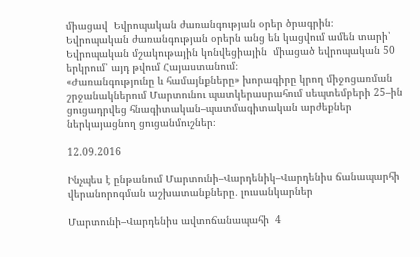միացավ  Եվրոպական ժառանգության օրեր ծրագրին։
Եվրոպական ժառանգության օրերն անց են կացվում ամեն տարի՝ Եվրոպական մշակութային կոնվեցիային  միացած եվրոպական 50 երկրում՝ այդ թվում Հայաստանում։
«Ժառանգությունը և համայնքները» խորագիրը կրող միջոցառման շրջանակներում Մարտունու պատկերասրահում սեպտեմբերի 25–ին ցուցադրվեց հնագիտական–պատմագիտական արժեքներ ներկայացնող ցուցանմուշներ։

12.09.2016

Ինչպես է ընթանում Մարտունի–Վարդենիկ–Վարդենիս ճանապարհի վերանորոգման աշխատանքները․ լուսանկարներ

Մարտունի–Վարդենիս ավտոճանապահի  4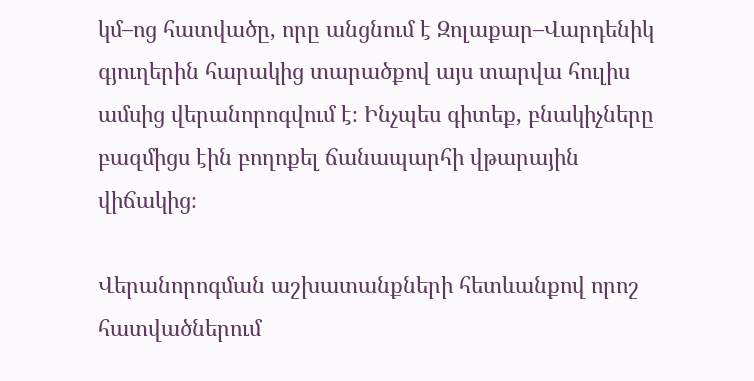կմ–ոց հատվածը, որը անցնում է Զոլաքար–Վարդենիկ գյուղերին հարակից տարածքով այս տարվա հուլիս ամսից վերանորոգվում է։ Ինչպես գիտեք, բնակիչները բազմիցս էին բողոքել ճանապարհի վթարային վիճակից։

Վերանորոգման աշխատանքների հետևանքով որոշ հատվածներում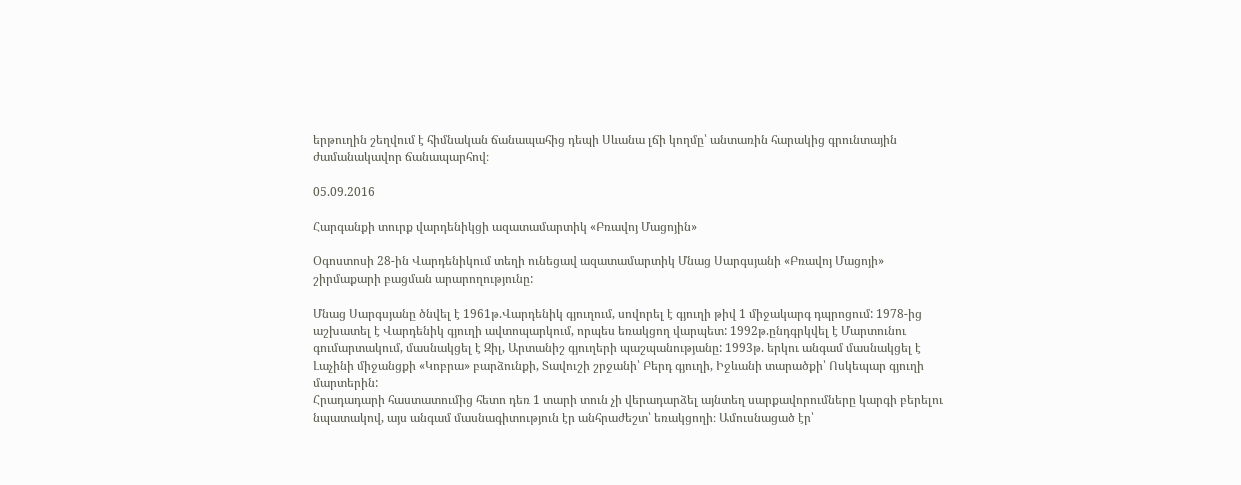երթուղին շեղվում է հիմնական ճանապահից դեպի Սևանա լճի կողմը՝ անտառին հարակից գրունտային ժամանակավոր ճանապարհով։

05.09.2016

Հարգանքի տուրք վարդենիկցի ազատամարտիկ «Բռավոյ Մացոյին»

Օգոստոսի 28-ին Վարդենիկում տեղի ունեցավ ազատամարտիկ Մնաց Սարգսյանի «Բռավոյ Մացոյի» շիրմաքարի բացման արարողությունը:

Մնաց Սարգսյանը ծնվել է 1961թ.Վարդենիկ գյուղում, սովորել է գյուղի թիվ 1 միջակարգ դպրոցում: 1978-ից աշխատել է Վարդենիկ գյուղի ավտոպարկում, որպես եռակցող վարպետ: 1992թ.ընդգրկվել է Մարտունու գումարտակում, մասնակցել է Զիլ, Արտանիշ գյուղերի պաշպանությանը: 1993թ. երկու անգամ մասնակցել է Լաչինի միջանցքի «Կոբրա» բարձունքի, Տավուշի շրջանի՝ Բերդ գյուղի, Իջևանի տարածքի՝ Ոսկեպար գյուղի մարտերին:
Հրադադարի հաստատումից հետո դեռ 1 տարի տուն չի վերադարձել այնտեղ սարքավորումները կարգի բերելու նպատակով, այս անգամ մասնագիտություն էր անհրաժեշտ՝ եռակցողի։ Ամուսնացած էր՝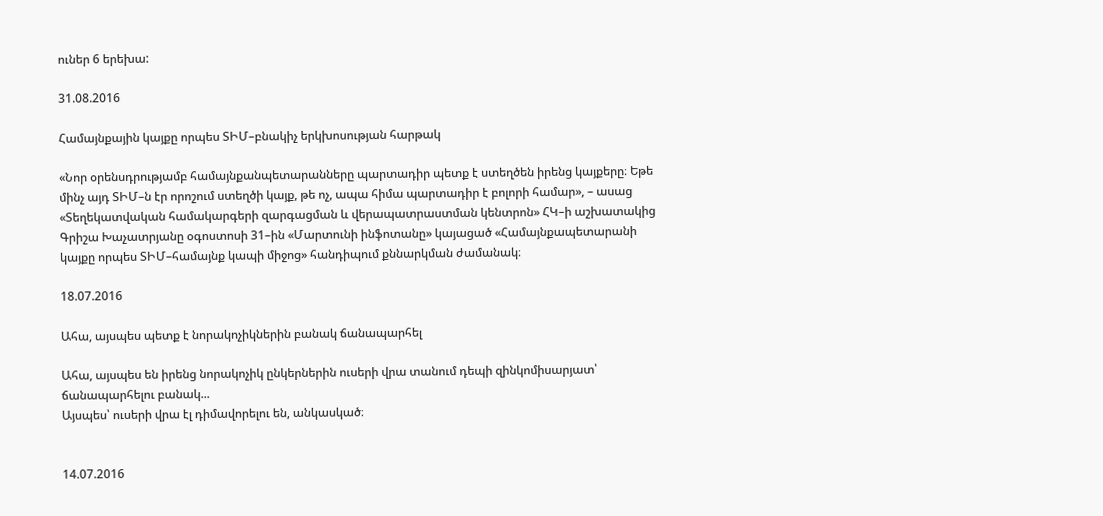ուներ 6 երեխա:

31.08.2016

Համայնքային կայքը որպես ՏԻՄ–բնակիչ երկխոսության հարթակ

«Նոր օրենսդրությամբ համայնքանպետարանները պարտադիր պետք է ստեղծեն իրենց կայքերը։ Եթե մինչ այդ ՏԻՄ–ն էր որոշում ստեղծի կայք, թե ոչ, ապա հիմա պարտադիր է բոլորի համար», – ասաց «Տեղեկատվական համակարգերի զարգացման և վերապատրաստման կենտրոն» ՀԿ–ի աշխատակից Գրիշա Խաչատրյանը օգոստոսի 31–ին «Մարտունի ինֆոտանը» կայացած «Համայնքապետարանի կայքը որպես ՏԻՄ–համայնք կապի միջոց» հանդիպում քննարկման ժամանակ։

18.07.2016

Ահա, այսպես պետք է նորակոչիկներին բանակ ճանապարհել

Ահա, այսպես են իրենց նորակոչիկ ընկերներին ուսերի վրա տանում դեպի զինկոմիսարյատ՝ ճանապարհելու բանակ...
Այսպես՝ ուսերի վրա էլ դիմավորելու են, անկասկած։


14.07.2016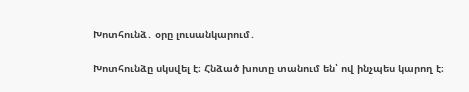Խոտհունձ․ օրը լուսանկարում․

Խոտհունձը սկսվել է։ Հնձած խոտը տանում են՝ ով ինչպես կարող է։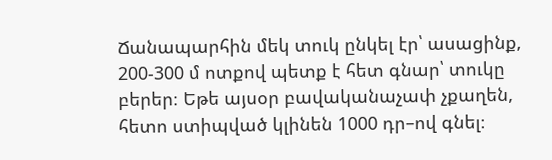Ճանապարհին մեկ տուկ ընկել էր՝ ասացինք, 200-300 մ ոտքով պետք է հետ գնար՝ տուկը բերեր։ Եթե այսօր բավականաչափ չքաղեն, հետո ստիպված կլինեն 1000 դր–ով գնել։